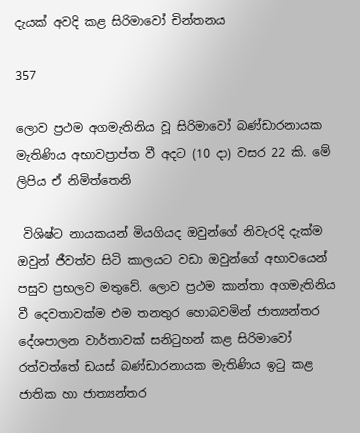දැයක් අවදි කළ සිරිමාවෝ චින්තනය

357

ලොව ප්‍රථම අගමැතිනිය වූ සිරිමාවෝ බණ්ඩාරනායක මැතිණිය අභාවප්‍රාප්ත වී අදට (10 දා) වසර 22 කි. මේ ලිපිය ඒ නිමිත්තෙනි

 විශිෂ්ට නායකයන් මියගියද ඔවුන්ගේ නිවැරදි දැක්ම ඔවුන් ජීවත්ව සිටි කාලයට වඩා ඔවුන්ගේ අභාවයෙන් පසුව ප්‍රභලව මතුවේ. ලොව ප්‍රථම කාන්තා අගමැතිනිය වී දෙවතාවක්ම එම තනතුර හොබවමින් ජාත්‍යන්තර දේශපාලන වාර්තාවක් සනිටුහන් කළ සිරිමාවෝ රත්වත්තේ ඩයස් බණ්ඩාරනායක මැතිණිය ඉටු කළ ජාතික හා ජාත්‍යන්තර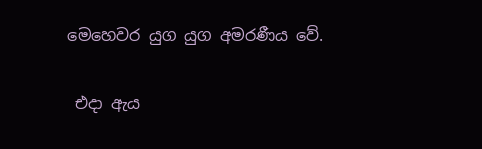මෙහෙවර යුග යුග අමරණීය වේ.

 එදා ඇය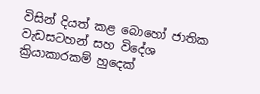විසින් දියත් කළ බොහෝ ජාතික වැඩසටහන් සහ විදේශ ක්‍රියාකාරකම් හුදෙක්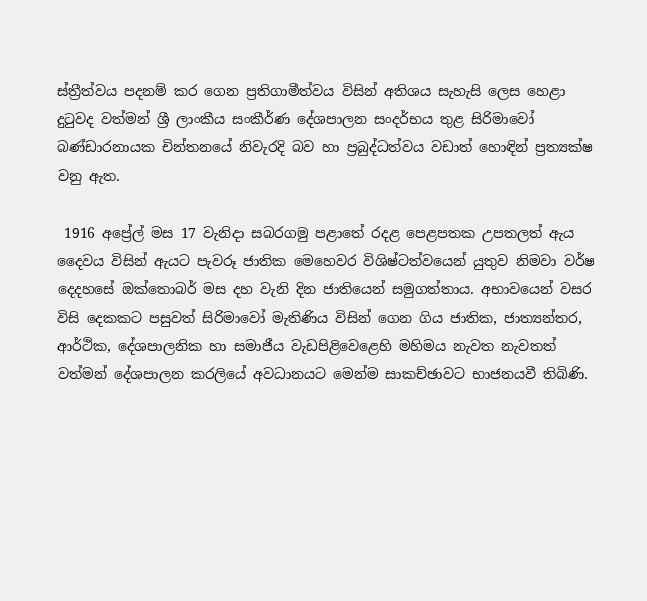ස්ත්‍රීත්වය පදනම් කර ගෙන ප්‍රතිගාමීත්වය විසින් අතිශය සැහැසි ලෙස හෙළා දුටුවද වත්මන් ශ්‍රී ලාංකීය සංකීර්ණ දේශපාලන සංදර්භය තුළ සිරිමාවෝ බණ්ඩාරනායක චින්තනයේ නිවැරදි බව හා ප්‍රබුද්ධත්වය වඩාත් හොඳින් ප්‍රත්‍යක්ෂ වනු ඇත.

 1916 අප්‍රේල් මස 17 වැනිදා සබරගමු පළාතේ රදළ පෙළපතක උපතලත් ඇය දෛවය විසින් ඇයට පැවරූ ජාතික මෙහෙවර විශිෂ්ටත්වයෙන් යුතුව නිමවා වර්ෂ දෙදහසේ ඔක්තොබර් මස දහ වැනි දින ජාතියෙන් සමුගත්තාය. අභාවයෙන් වසර විසි දෙකකට පසුවත් සිරිමාවෝ මැතිණිය විසින් ගෙන ගිය ජාතික, ජාත්‍යන්තර, ආර්ථික, දේශපාලනික හා සමාජීය වැඩපිළිවෙළෙහි මහිමය නැවත නැවතත් වත්මන් දේශපාලන කරලියේ අවධානයට මෙන්ම සාකච්ඡාවට භාජනයවී තිබිණි.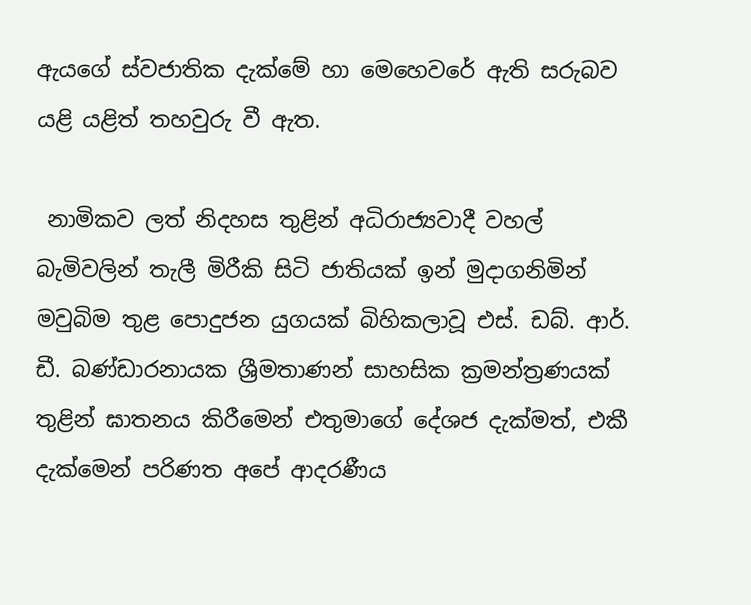ඇයගේ ස්වජාතික දැක්මේ හා මෙහෙවරේ ඇති සරුබව යළි යළිත් තහවුරු වී ඇත.

 නාමිකව ලත් නිදහස තුළින් අධිරාජ්‍යවාදී වහල් බැමිවලින් තැලී මිරීකි සිටි ජාතියක් ඉන් මුදාගනිමින් මවුබිම තුළ පොදුජන යුගයක් බිහිකලාවූ එස්. ඩබ්. ආර්. ඩී. බණ්ඩාරනායක ශ්‍රීමතාණන් සාහසික ක්‍රමන්ත්‍රණයක් තුළින් ඝාතනය කිරීමෙන් එතුමාගේ දේශජ දැක්මත්, එකී දැක්මෙන් පරිණත අපේ ආදරණීය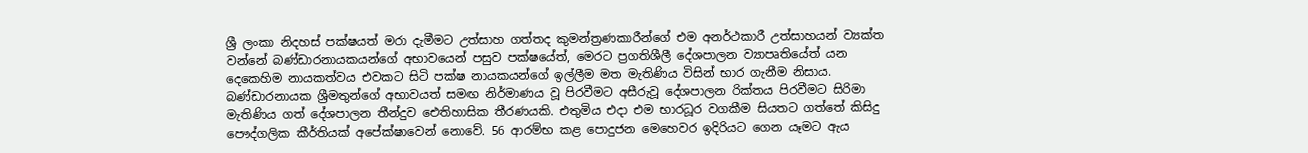ශ්‍රී ලංකා නිදහස් පක්ෂයත් මරා දැමීමට උත්සාහ ගත්තද කුමන්ත්‍රණකාරීන්ගේ එම අනර්ථකාරී උත්සාහයන් ව්‍යක්ත වන්නේ බණ්ඩාරනායකයන්ගේ අභාවයෙන් පසුව පක්ෂයේත්, මෙරට ප්‍රගතිශීලී දේශපාලන ව්‍යාපෘතියේත් යන දෙකෙහිම නායකත්වය එවකට සිටි පක්ෂ නායකයන්ගේ ඉල්ලීම මත මැතිණිය විසින් භාර ගැනීම නිසාය. බණ්ඩාරනායක ශ්‍රීමතුන්ගේ අභාවයත් සමඟ නිර්මාණය වූ පිරවීමට අසීරුවූ දේශපාලන රික්තය පිරවීමට සිරිමා මැතිණිය ගත් දේශපාලන තීන්දුව ඓතිහාසික තීරණයකි. එතුමිය එදා එම භාරධූර වගකීම සියතට ගත්තේ කිසිදු පෞද්ගලික කීර්තියක් අපේක්ෂාවෙන් නොවේ. 56 ආරම්භ කළ පොදුජන මෙහෙවර ඉදිරියට ගෙන යෑමට ඇය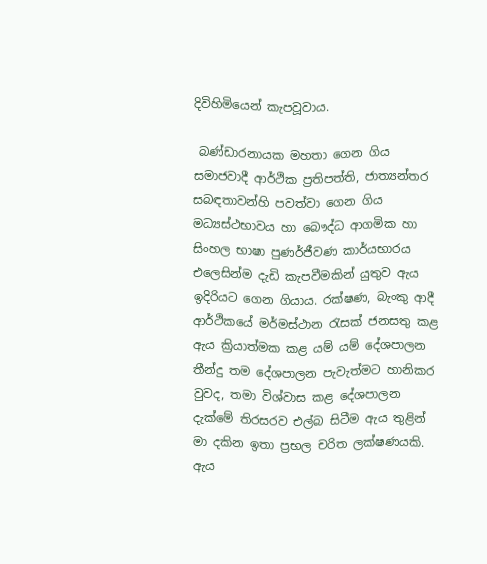දිවිහිමියෙන් කැපවූවාය.

 බණ්ඩාරනායක මහතා ගෙන ගිය සමාජවාදී ආර්ථික ප්‍රතිපත්ති, ජාත්‍යන්තර සබඳතාවන්හි පවත්වා ගෙන ගිය මධ්‍යස්ථභාවය හා බෞද්ධ ආගමික හා සිංහල භාෂා පුණර්ජීවණ කාර්යභාරය එලෙසින්ම දැඩි කැපවීමකින් යුතුව ඇය ඉදිරියට ගෙන ගියාය. රක්ෂණ, බැංකු ආදී ආර්ථිකයේ මර්මස්ථාන රැසක් ජනසතු කළ ඇය ක්‍රියාත්මක කළ යම් යම් දේශපාලන තීන්දු තම දේශපාලන පැවැත්මට හානිකර වුවද, තමා විශ්වාස කළ දේශපාලන දැක්මේ තිරසරව එල්බ සිටීම ඇය තුළින් මා දකින ඉතා ප්‍රභල චරිත ලක්ෂණයකි. ඇය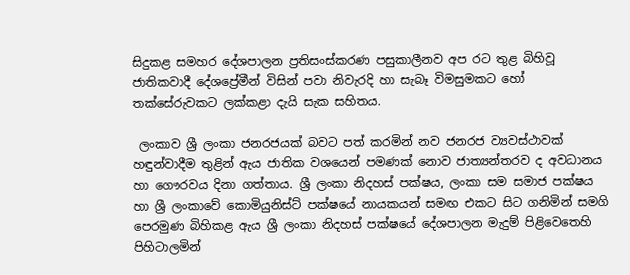සිදුකළ සමහර දේශපාලන ප්‍රතිසංස්කරණ පසුකාලීනව අප රට තුළ බිහිවූ ජාතිකවාදී දේශප්‍රේමීන් විසින් පවා නිවැරදි හා සැබෑ විමසුමකට හෝ තක්සේරුවකට ලක්කළා දැයි සැක සහිතය.

 ලංකාව ශ්‍රී ලංකා ජනරජයක් බවට පත් කරමින් නව ජනරජ ව්‍යවස්ථාවක් හඳුන්වාදීම තුළින් ඇය ජාතික වශයෙන් පමණක් නොව ජාත්‍යන්තරව ද අවධානය හා ගෞරවය දිනා ගත්තාය. ශ්‍රී ලංකා නිදහස් පක්ෂය, ලංකා සම සමාජ පක්ෂය හා ශ්‍රී ලංකාවේ කොමියුනිස්ට් පක්ෂයේ නායකයන් සමඟ එකට සිට ගනිමින් සමගි පෙරමුණ බිහිකළ ඇය ශ්‍රී ලංකා නිදහස් පක්ෂයේ දේශපාලන මැදුම් පිළිවෙතෙහි පිහිටාලමින්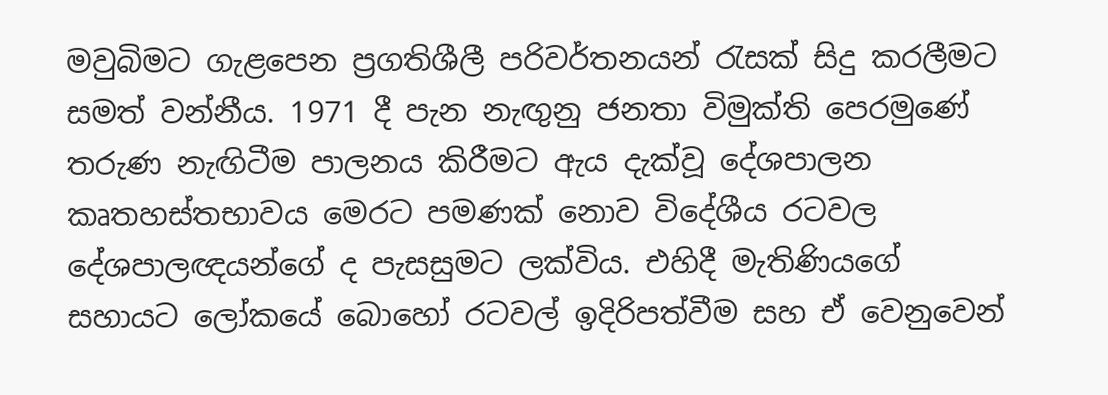මවුබිමට ගැළපෙන ප්‍රගතිශීලී පරිවර්තනයන් රැසක් සිදු කරලීමට සමත් වන්නීය. 1971 දී පැන නැඟුනු ජනතා විමුක්ති පෙරමුණේ තරුණ නැඟිටීම පාලනය කිරීමට ඇය දැක්වූ දේශපාලන කෘතහස්තභාවය මෙරට පමණක් නොව විදේශීය රටවල දේශපාලඥයන්ගේ ද පැසසුමට ලක්විය. එහිදී මැතිණියගේ සහායට ලෝකයේ බොහෝ රටවල් ඉදිරිපත්වීම සහ ඒ වෙනුවෙන්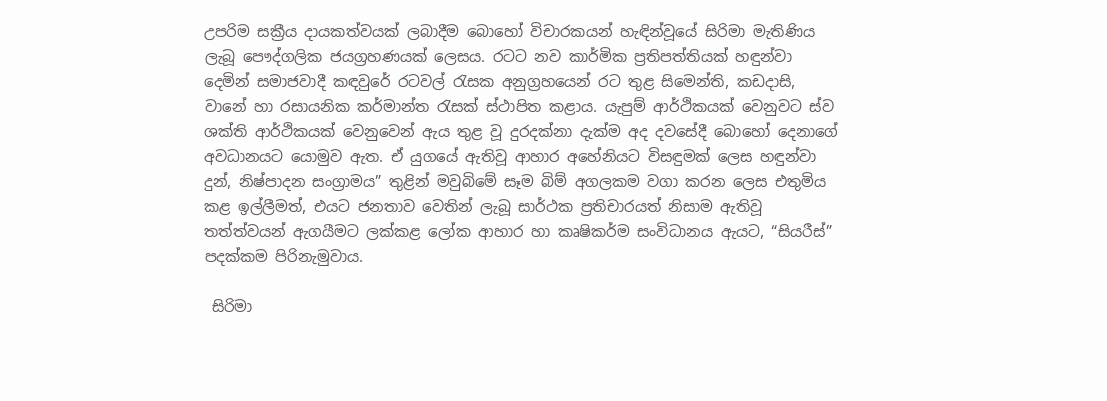උපරිම සක්‍රීය දායකත්වයක් ලබාදීම බොහෝ විචාරකයන් හැඳින්වූයේ සිරිමා මැතිණිය ලැබූ පෞද්ගලික ජයග්‍රහණයක් ලෙසය. රටට නව කාර්මික ප්‍රතිපත්තියක් හඳුන්වා දෙමින් සමාජවාදී කඳවුරේ රටවල් රැසක අනුග්‍රහයෙන් රට තුළ සිමෙන්ති, කඩදාසි, වානේ හා රසායනික කර්මාන්ත රැසක් ස්ථාපිත කළාය. යැපුම් ආර්ථිකයක් වෙනුවට ස්ව ශක්ති ආර්ථිකයක් වෙනුවෙන් ඇය තුළ වූ දුරදක්නා දැක්ම අද දවසේදී බොහෝ දෙනාගේ අවධානයට යොමුව ඇත. ඒ යුගයේ ඇතිවූ ආහාර අහේනියට විසඳුමක් ලෙස හඳුන්වා දුන්, නිෂ්පාදන සංග්‍රාමය” තුළින් මවුබිමේ සෑම බිම් අගලකම වගා කරන ලෙස එතුමිය කළ ඉල්ලීමත්, එයට ජනතාව වෙතින් ලැබූ සාර්ථක ප්‍රතිචාරයත් නිසාම ඇතිවූ තත්ත්වයන් ඇගයීමට ලක්කළ ලෝක ආහාර හා කෘෂිකර්ම සංවිධානය ඇයට, “සියරීස්” පදක්කම පිරිනැමුවාය.

 සිරිමා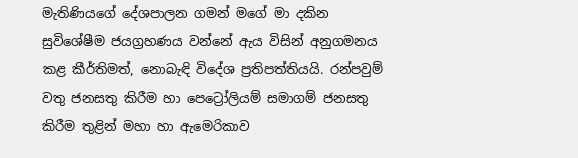මැතිණියගේ දේශපාලන ගමන් මගේ මා දකින සුවිශේෂීම ජයග්‍රහණය වන්නේ ඇය විසින් අනුගමනය කළ කීර්තිමත්, නොබැඳි විදේශ ප්‍රතිපත්තියයි. රන්පවුම් වතු ජනසතු කිරීම හා පෙට්‍රෝලියම් සමාගම් ජනසතු කිරීම තුළින් මහා හා ඇමෙරිකාව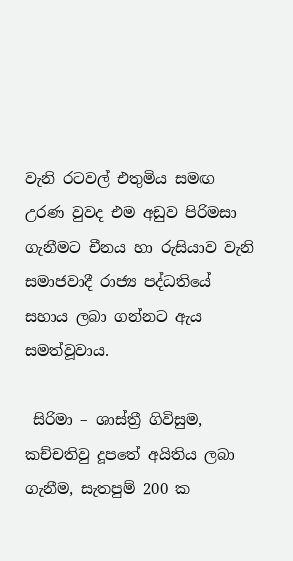වැනි රටවල් එතුමිය සමඟ උරණ වුවද එම අඩුව පිරිමසා ගැනීමට චීනය හා රුසියාව වැනි සමාජවාදී රාජ්‍ය පද්ධතියේ සහාය ලබා ගන්නට ඇය සමත්වූවාය.

 සිරිමා – ශාස්ත්‍රී ගිවිසුම, කච්චතිවු දූපතේ අයිතිය ලබා ගැනීම, සැතපුම් 200 ක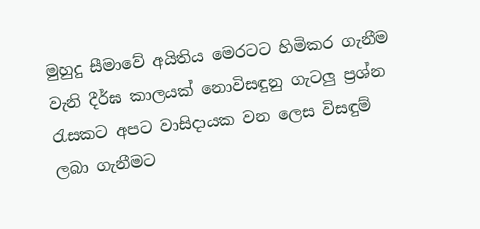මුහුදු සීමාවේ අයිතිය මෙරටට හිමිකර ගැනීම වැනි දීර්ඝ කාලයක් නොවිසඳුනු ගැටලු ප්‍රශ්න රැසකට අපට වාසිදායක වන ලෙස විසඳුම් ලබා ගැනීමට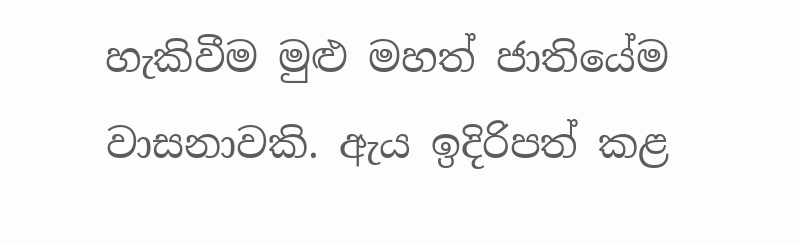හැකිවීම මුළු මහත් ජාතියේම වාසනාවකි. ඇය ඉදිරිපත් කළ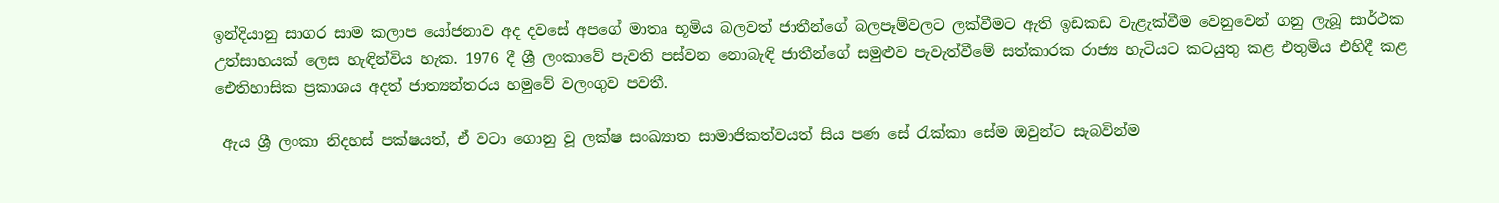ඉන්දියානු සාගර සාම කලාප යෝජනාව අද දවසේ අපගේ මාතෘ භූමිය බලවත් ජාතීන්ගේ බලපෑම්වලට ලක්වීමට ඇති ඉඩකඩ වැළැක්වීම වෙනුවෙන් ගනු ලැබූ සාර්ථක උත්සාහයක් ලෙස හැඳින්විය හැක. 1976 දී ශ්‍රී ලංකාවේ පැවති පස්වන නොබැඳි ජාතීන්ගේ සමුළුව පැවැත්වීමේ සත්කාරක රාජ්‍ය හැටියට කටයුතු කළ එතුමිය එහිදී කළ ඓතිහාසික ප්‍රකාශය අදත් ජාත්‍යන්තරය හමුවේ වලංගුව පවතී.

 ඇය ශ්‍රී ලංකා නිදහස් පක්ෂයත්, ඒ වටා ගොනු වූ ලක්ෂ සංඛ්‍යාත සාමාජිකත්වයත් සිය පණ සේ රැක්කා සේම ඔවුන්ට සැබවින්ම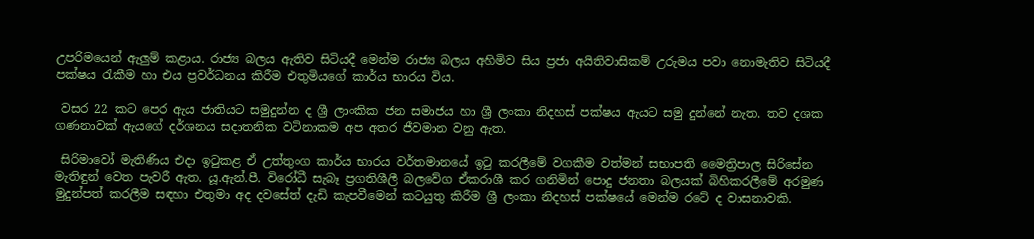උපරිමයෙන් ඇලුම් කළාය. රාජ්‍ය බලය ඇතිව සිටියදී මෙන්ම රාජ්‍ය බලය අහිමිව සිය ප්‍රජා අයිතිවාසිකම් උරුමය පවා නොමැතිව සිටියදී පක්ෂය රැකීම හා එය ප්‍රවර්ධනය කිරීම එතුමියගේ කාර්ය භාරය විය.

 වසර 22 කට පෙර ඇය ජාතියට සමුදුන්න ද ශ්‍රී ලාංකික ජන සමාජය හා ශ්‍රී ලංකා නිදහස් පක්ෂය ඇයට සමු දුන්නේ නැත. තව දශක ගණනාවක් ඇයගේ දර්ශනය සදාතනික වටිනාකම අප අතර ජීවමාන වනු ඇත.

 සිරිමාවෝ මැතිණිය එදා ඉටුකළ ඒ උත්තුංග කාර්ය භාරය වර්තමානයේ ඉටු කරලීමේ වගකීම වත්මන් සභාපති මෛත්‍රිපාල සිරිසේන මැතිඳුන් වෙත පැවරී ඇත. යූ.ඇන්.පී. විරෝධී සැබෑ ප්‍රගතිශීලී බලවේග ඒකරාශී කර ගනිමින් පොදු ජනතා බලයක් බිහිකරලීමේ අරමුණ මුදුන්පත් කරලීම සඳහා එතුමා අද දවසේත් දැඩි කැපවීමෙන් කටයුතු කිරීම ශ්‍රී ලංකා නිදහස් පක්ෂයේ මෙන්ම රටේ ද වාසනාවකි.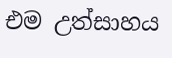එම උත්සාහය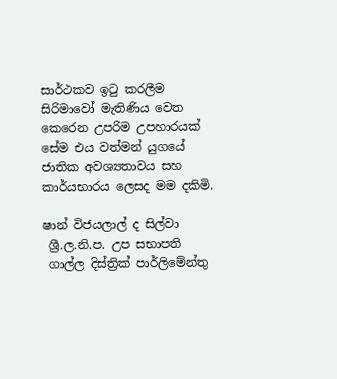සාර්ථකව ඉටු කරලීම සිරිමාවෝ මැතිණිය වෙත කෙරෙන උපරිම උපහාරයක් සේම එය වත්මන් යුගයේ ජාතික අවශ්‍යතාවය සහ කාර්යභාරය ලෙසද මම දකිමි.

ෂාන් විජයලාල් ද සිල්වා
 ශ්‍රී.ල.නි.ප. උප සභාපති
 ගාල්ල දිස්ත්‍රික් පාර්ලිමේන්තු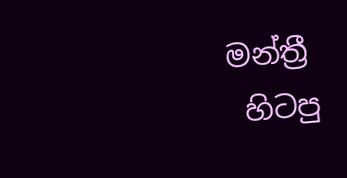මන්ත්‍රී
 හිටපු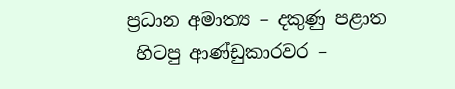ප්‍රධාන අමාත්‍ය – දකුණු පළාත
 හිටපු ආණ්ඩුකාරවර –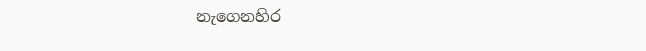නැගෙනහිර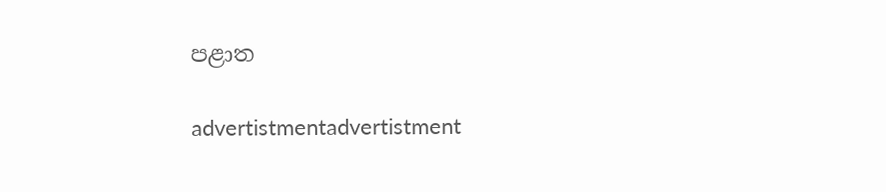පළාත

advertistmentadvertistment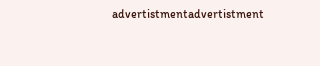advertistmentadvertistment